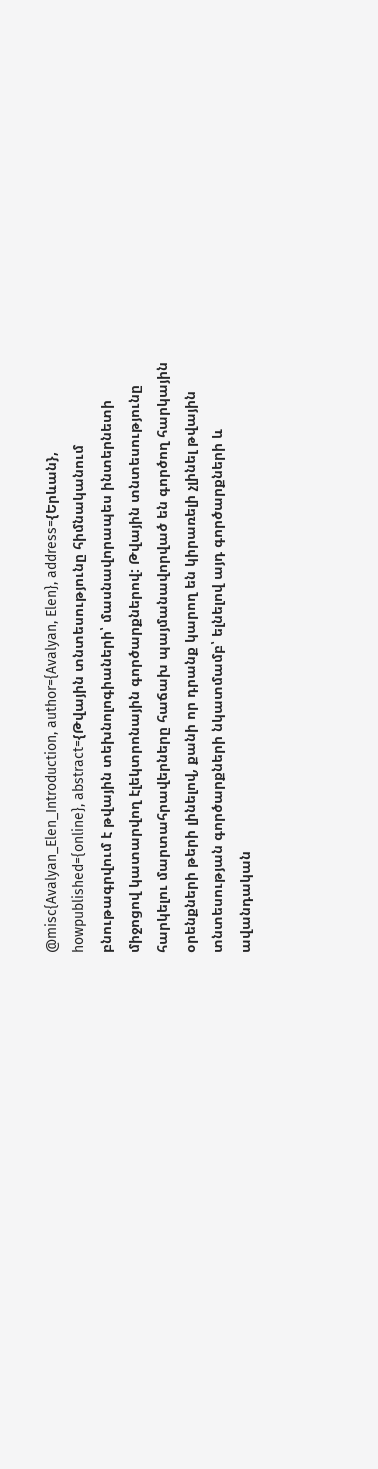@misc{Avalyan_Elen_Introduction, author={Avalyan, Elen}, address={Երևան}, howpublished={online}, abstract={Թվային տնտեսությունը հիմնականում բնութագրվում է թվային տեխնոլոգիաների՝ մասնավորապես ինտերնետի միջոցով կատարվող էլեկտրոնային գործարքներով: Թվային տնտեսությունը հարկելու մարտահրավերները հաճախ պայմանավորված են գործող հարկային օրենքների թերի լինելով, քանի որ դրանք կարող են կիրառելի չլինել թվային տնտեսության գործարքների նկատմամբ՝ ելնելով այդ գործարքների և ավանդական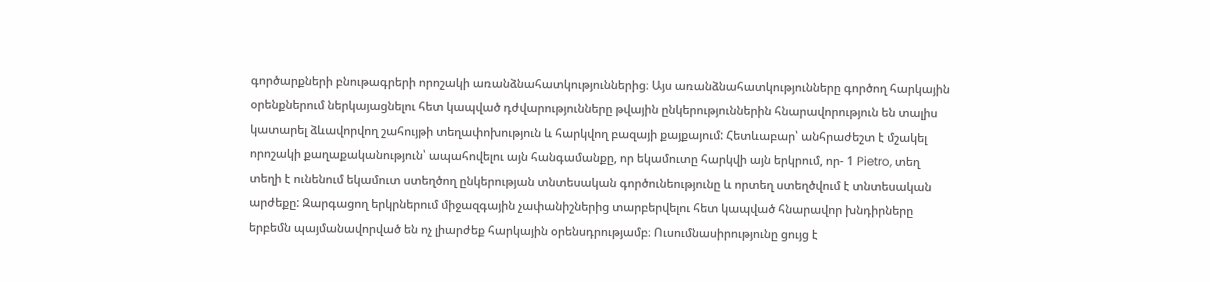գործարքների բնութագրերի որոշակի առանձնահատկություններից։ Այս առանձնահատկությունները գործող հարկային օրենքներում ներկայացնելու հետ կապված դժվարությունները թվային ընկերություններին հնարավորություն են տալիս կատարել ձևավորվող շահույթի տեղափոխություն և հարկվող բազայի քայքայում: Հետևաբար՝ անհրաժեշտ է մշակել որոշակի քաղաքականություն՝ ապահովելու այն հանգամանքը, որ եկամուտը հարկվի այն երկրում, որ- 1 Pietro, տեղ տեղի է ունենում եկամուտ ստեղծող ընկերության տնտեսական գործունեությունը և որտեղ ստեղծվում է տնտեսական արժեքը: Զարգացող երկրներում միջազգային չափանիշներից տարբերվելու հետ կապված հնարավոր խնդիրները երբեմն պայմանավորված են ոչ լիարժեք հարկային օրենսդրությամբ։ Ուսումնասիրությունը ցույց է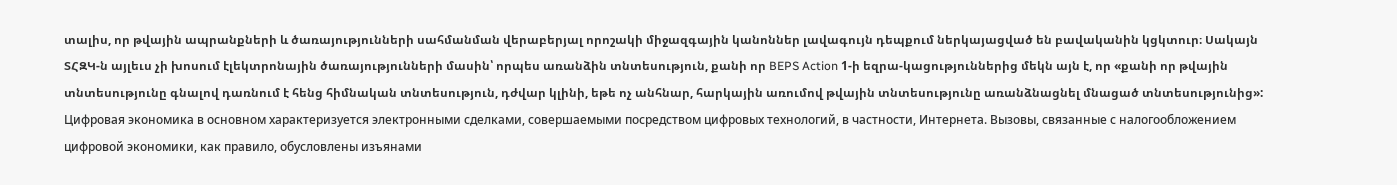տալիս, որ թվային ապրանքների և ծառայությունների սահմանման վերաբերյալ որոշակի միջազգային կանոններ լավագույն դեպքում ներկայացված են բավականին կցկտուր։ Սակայն ՏՀԶԿ-ն այլեւս չի խոսում էլեկտրոնային ծառայությունների մասին՝ որպես առանձին տնտեսություն, քանի որ BEPS Action 1-ի եզրա-կացություններից մեկն այն է, որ «քանի որ թվային տնտեսությունը գնալով դառնում է հենց հիմնական տնտեսություն, դժվար կլինի, եթե ոչ անհնար, հարկային առումով թվային տնտեսությունը առանձնացնել մնացած տնտեսությունից»: Цифровая экономика в основном характеризуется электронными сделками, совершаемыми посредством цифровых технологий, в частности, Интернета. Вызовы, связанные с налогообложением цифровой экономики, как правило, обусловлены изъянами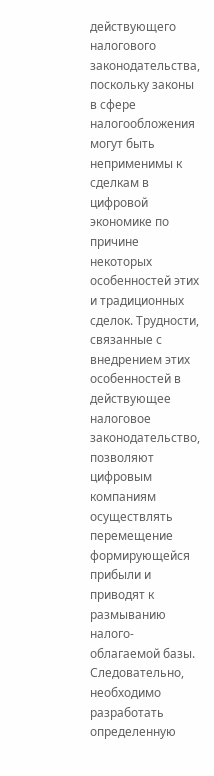действующего налогового законодательства, поскольку законы в сфере налогообложения могут быть неприменимы к сделкам в цифровой экономике по причине некоторых особенностей этих и традиционных сделок. Трудности, связанные с внедрением этих особенностей в действующее налоговое законодательство, позволяют цифровым компаниям осуществлять перемещение формирующейся прибыли и приводят к размыванию налого-облагаемой базы. Следовательно, необходимо разработать определенную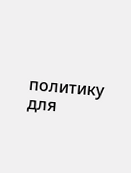политику для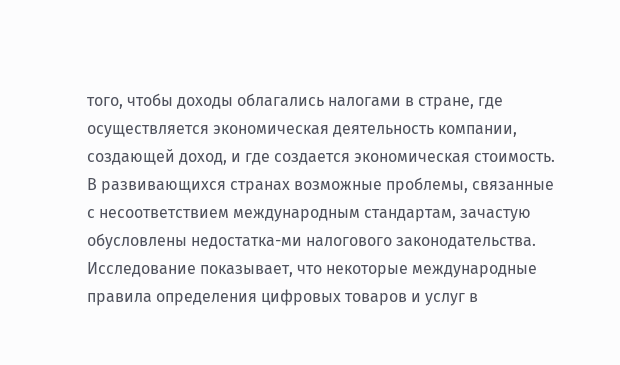того, чтобы доходы облагались налогами в стране, где осуществляется экономическая деятельность компании, создающей доход, и где создается экономическая стоимость. В развивающихся странах возможные проблемы, связанные с несоответствием международным стандартам, зачастую обусловлены недостатка-ми налогового законодательства. Исследование показывает, что некоторые международные правила определения цифровых товаров и услуг в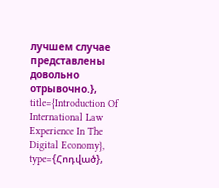лучшем случае представлены довольно отрывочно.}, title={Introduction Of International Law Experience In The Digital Economy}, type={Հոդված},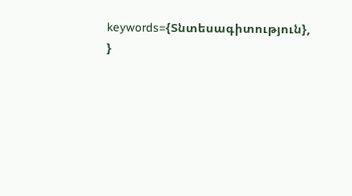keywords={Տնտեսագիտություն}, }